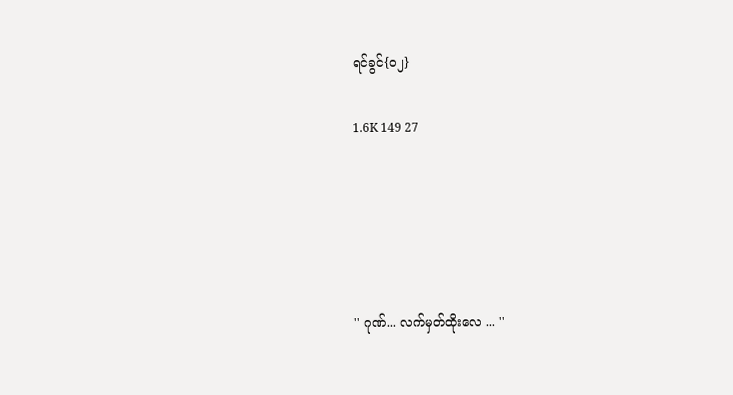ရင်ခွင်{၀၂}

1.6K 149 27





'' ဂုဏ်... လက်မှတ်ထိုးလေ ... ''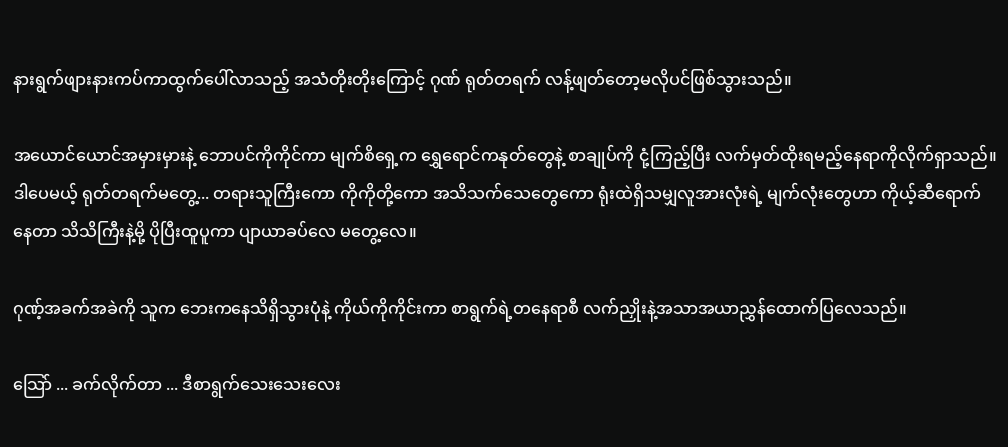နားရွက်ဖျားနားကပ်ကာထွက်ပေါ်လာသည့် အသံတိုးတိုးကြောင့် ဂုဏ် ရုတ်တရက် လန့်ဖျတ်တော့မလိုပင်ဖြစ်သွားသည်။

အယောင်ယောင်အမှားမှားနဲ့ ဘောပင်ကိုကိုင်ကာ မျက်စိရှေ့က ရွှေရောင်ကနုတ်တွေနဲ့ စာချုပ်ကို ငုံ့ကြည့်ပြီး လက်မှတ်ထိုးရမည့်နေရာကိုလိုက်ရှာသည်။ဒါပေမယ့် ရုတ်တရက်မတွေ့... တရားသူကြီးကော ကိုကိုတို့ကော အသိသက်သေတွေကော ရုံးထဲရှိသမျှလူအားလုံးရဲ့ မျက်လုံးတွေဟာ ကိုယ့်ဆီရောက်နေတာ သိသိကြီးနဲ့မို့ ပိုပြီးထူပူကာ ပျာယာခပ်လေ မတွေ့လေ။

ဂုဏ့်အခက်အခဲကို သူက ဘေးကနေသိရှိသွားပုံနဲ့ ကိုယ်ကိုကိုင်းကာ စာရွက်ရဲ့တနေရာစီ လက်ညှိုးနဲ့အသာအယာညွှန်ထောက်ပြလေသည်။

သြော် ... ခက်လိုက်တာ ... ဒီစာရွက်သေးသေးလေး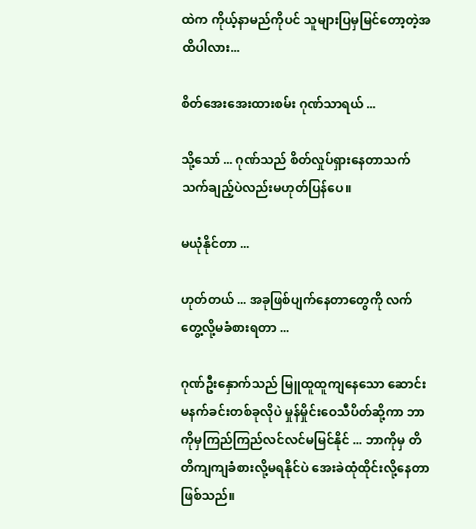ထဲက ကိုယ့်နာမည်ကိုပင် သူများပြမှမြင်တော့တဲ့အထိပါလား...

စိတ်အေးအေးထားစမ်း ဂုဏ်သာရယ် ...

သို့သော် ... ဂုဏ်သည် စိတ်လှုပ်ရှားနေတာသက်သက်ချည့်ပဲလည်းမဟုတ်ပြန်ပေ။

မယုံနိုင်တာ ...

ဟုတ်တယ် ... အခုဖြစ်ပျက်နေတာတွေကို လက်တွေ့လို့မခံစားရတာ ...

ဂုဏ်ဦးနှောက်သည် မြူထူထူကျနေသော ဆောင်းမနက်ခင်းတစ်ခုလိုပဲ မှုန်မှိုင်းဝေသီပိတ်ဆို့ကာ ဘာကိုမှကြည်ကြည်လင်လင်မမြင်နိုင် ... ဘာကိုမှ တိတိကျကျခံစားလို့မရနိုင်ပဲ အေးခဲထုံထိုင်းလို့နေတာဖြစ်သည်။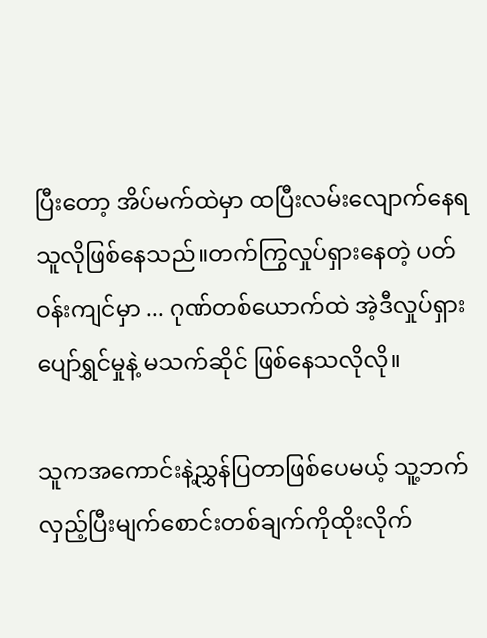ပြီးတော့ အိပ်မက်ထဲမှာ ထပြီးလမ်းလျောက်နေရသူလိုဖြစ်နေသည်။တက်ကြွလှုပ်ရှားနေတဲ့ ပတ်ဝန်းကျင်မှာ ... ဂုဏ်တစ်ယောက်ထဲ အဲ့ဒီလှုပ်ရှားပျော်ရွှင်မှုနဲ့ မသက်ဆိုင် ဖြစ်နေသလိုလို။

သူကအကောင်းနဲ့ညွှန်ပြတာဖြစ်ပေမယ့် သူ့ဘက်လှည့်ပြီးမျက်စောင်းတစ်ချက်ကိုထိုးလိုက်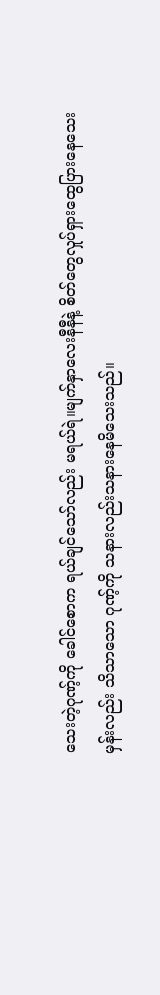သေးတဲ့ဂုဏ့်ကို ခေါင်စောက ရယ်ချင်သော်လည်း မရယ်ရဲ။မျက်နှာလေးနီနီနဲ့ စိတ်တွေလှုပ်ရှားထွေပြားနေသေးမှန်းလည်း သိသာသော ဂုဏ့်ကို သနားလည်းသနားနေမိသေးသည်။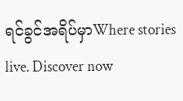ရင်ခွင်အရိပ်မှာWhere stories live. Discover now